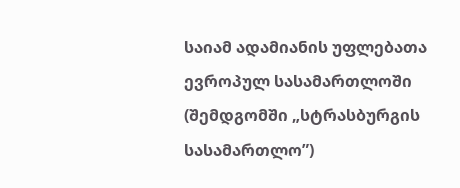საიამ ადამიანის უფლებათა ევროპულ სასამართლოში (შემდგომში „სტრასბურგის სასამართლო”)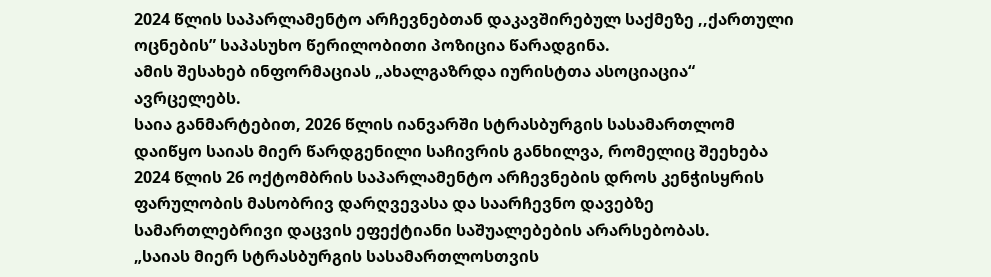2024 წლის საპარლამენტო არჩევნებთან დაკავშირებულ საქმეზე ,,ქართული ოცნების” საპასუხო წერილობითი პოზიცია წარადგინა.
ამის შესახებ ინფორმაციას „ახალგაზრდა იურისტთა ასოციაცია“ ავრცელებს.
საია განმარტებით, 2026 წლის იანვარში სტრასბურგის სასამართლომ დაიწყო საიას მიერ წარდგენილი საჩივრის განხილვა, რომელიც შეეხება 2024 წლის 26 ოქტომბრის საპარლამენტო არჩევნების დროს კენჭისყრის ფარულობის მასობრივ დარღვევასა და საარჩევნო დავებზე სამართლებრივი დაცვის ეფექტიანი საშუალებების არარსებობას.
„საიას მიერ სტრასბურგის სასამართლოსთვის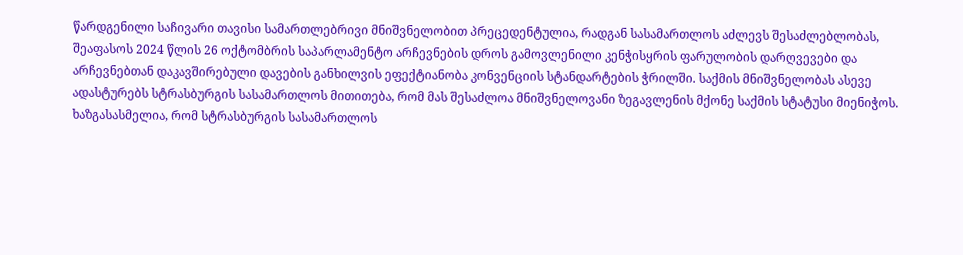წარდგენილი საჩივარი თავისი სამართლებრივი მნიშვნელობით პრეცედენტულია, რადგან სასამართლოს აძლევს შესაძლებლობას, შეაფასოს 2024 წლის 26 ოქტომბრის საპარლამენტო არჩევნების დროს გამოვლენილი კენჭისყრის ფარულობის დარღვევები და არჩევნებთან დაკავშირებული დავების განხილვის ეფექტიანობა კონვენციის სტანდარტების ჭრილში. საქმის მნიშვნელობას ასევე ადასტურებს სტრასბურგის სასამართლოს მითითება, რომ მას შესაძლოა მნიშვნელოვანი ზეგავლენის მქონე საქმის სტატუსი მიენიჭოს. ხაზგასასმელია, რომ სტრასბურგის სასამართლოს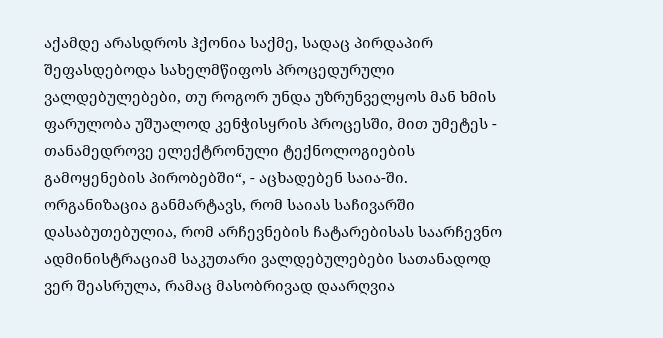აქამდე არასდროს ჰქონია საქმე, სადაც პირდაპირ შეფასდებოდა სახელმწიფოს პროცედურული ვალდებულებები, თუ როგორ უნდა უზრუნველყოს მან ხმის ფარულობა უშუალოდ კენჭისყრის პროცესში, მით უმეტეს - თანამედროვე ელექტრონული ტექნოლოგიების გამოყენების პირობებში“, - აცხადებენ საია-ში.
ორგანიზაცია განმარტავს, რომ საიას საჩივარში დასაბუთებულია, რომ არჩევნების ჩატარებისას საარჩევნო ადმინისტრაციამ საკუთარი ვალდებულებები სათანადოდ ვერ შეასრულა, რამაც მასობრივად დაარღვია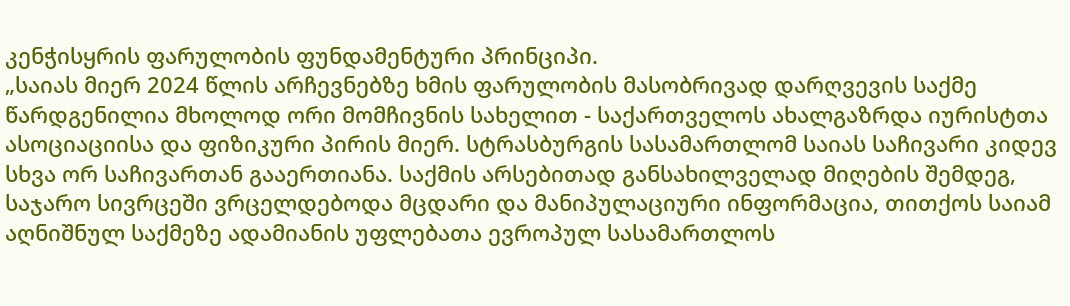კენჭისყრის ფარულობის ფუნდამენტური პრინციპი.
„საიას მიერ 2024 წლის არჩევნებზე ხმის ფარულობის მასობრივად დარღვევის საქმე წარდგენილია მხოლოდ ორი მომჩივნის სახელით - საქართველოს ახალგაზრდა იურისტთა ასოციაციისა და ფიზიკური პირის მიერ. სტრასბურგის სასამართლომ საიას საჩივარი კიდევ სხვა ორ საჩივართან გააერთიანა. საქმის არსებითად განსახილველად მიღების შემდეგ, საჯარო სივრცეში ვრცელდებოდა მცდარი და მანიპულაციური ინფორმაცია, თითქოს საიამ აღნიშნულ საქმეზე ადამიანის უფლებათა ევროპულ სასამართლოს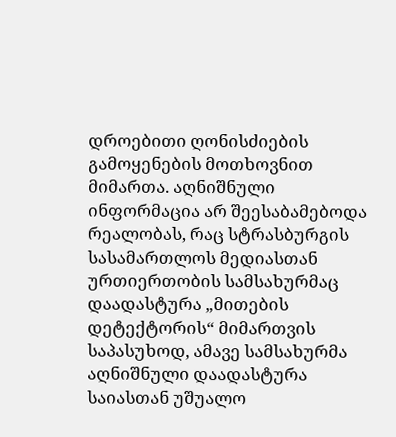დროებითი ღონისძიების გამოყენების მოთხოვნით მიმართა. აღნიშნული ინფორმაცია არ შეესაბამებოდა რეალობას, რაც სტრასბურგის სასამართლოს მედიასთან ურთიერთობის სამსახურმაც დაადასტურა „მითების დეტექტორის“ მიმართვის საპასუხოდ, ამავე სამსახურმა აღნიშნული დაადასტურა საიასთან უშუალო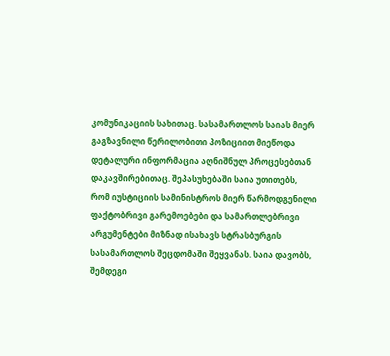კომუნიკაციის სახითაც. სასამართლოს საიას მიერ გაგზავნილი წერილობითი პოზიციით მიეწოდა დეტალური ინფორმაცია აღნიშნულ პროცესებთან დაკავშირებითაც. შეპასუხებაში საია უთითებს, რომ იუსტიციის სამინისტროს მიერ წარმოდგენილი ფაქტობრივი გარემოებები და სამართლებრივი არგუმენტები მიზნად ისახავს სტრასბურგის სასამართლოს შეცდომაში შეყვანას. საია დავობს, შემდეგი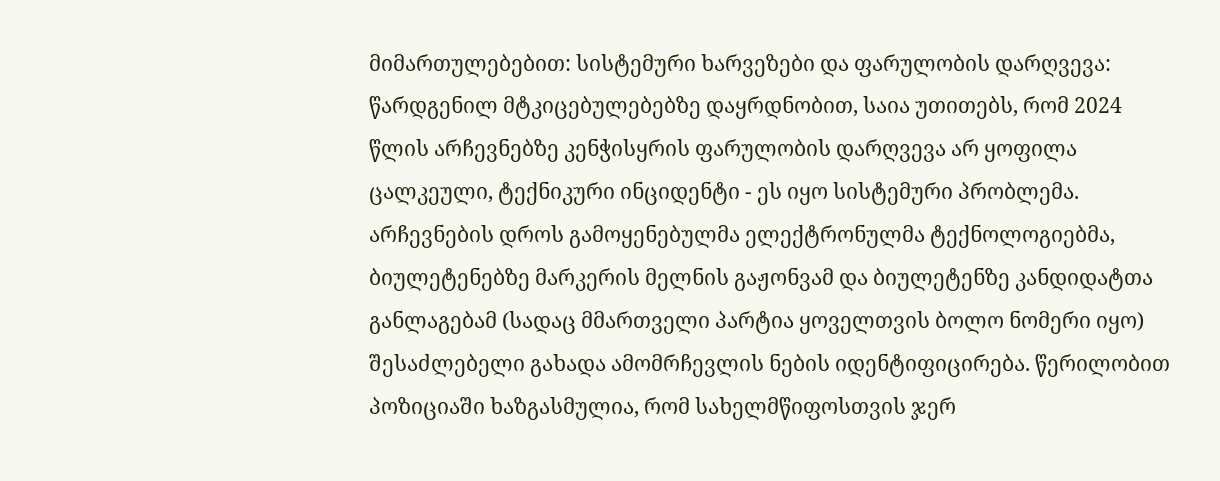მიმართულებებით: სისტემური ხარვეზები და ფარულობის დარღვევა: წარდგენილ მტკიცებულებებზე დაყრდნობით, საია უთითებს, რომ 2024 წლის არჩევნებზე კენჭისყრის ფარულობის დარღვევა არ ყოფილა ცალკეული, ტექნიკური ინციდენტი - ეს იყო სისტემური პრობლემა. არჩევნების დროს გამოყენებულმა ელექტრონულმა ტექნოლოგიებმა, ბიულეტენებზე მარკერის მელნის გაჟონვამ და ბიულეტენზე კანდიდატთა განლაგებამ (სადაც მმართველი პარტია ყოველთვის ბოლო ნომერი იყო) შესაძლებელი გახადა ამომრჩევლის ნების იდენტიფიცირება. წერილობით პოზიციაში ხაზგასმულია, რომ სახელმწიფოსთვის ჯერ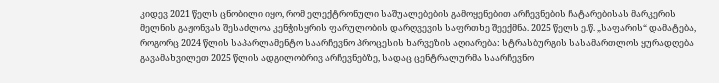კიდევ 2021 წელს ცნობილი იყო, რომ ელექტრონული საშუალებების გამოყენებით არჩევნების ჩატარებისას მარკერის მელნის გაჟონვას შესაძლოა კენჭისყრის ფარულობის დარღვევის საფრთხე შეექმნა. 2025 წელს ე.წ. „საფარის“ დამატება, როგორც 2024 წლის საპარლამენტო საარჩევნო პროცესის ხარვეზის აღიარება: სტრასბურგის სასამართლოს ყურადღება გავამახვილეთ 2025 წლის ადგილობრივ არჩევნებზე, სადაც ცენტრალურმა საარჩევნო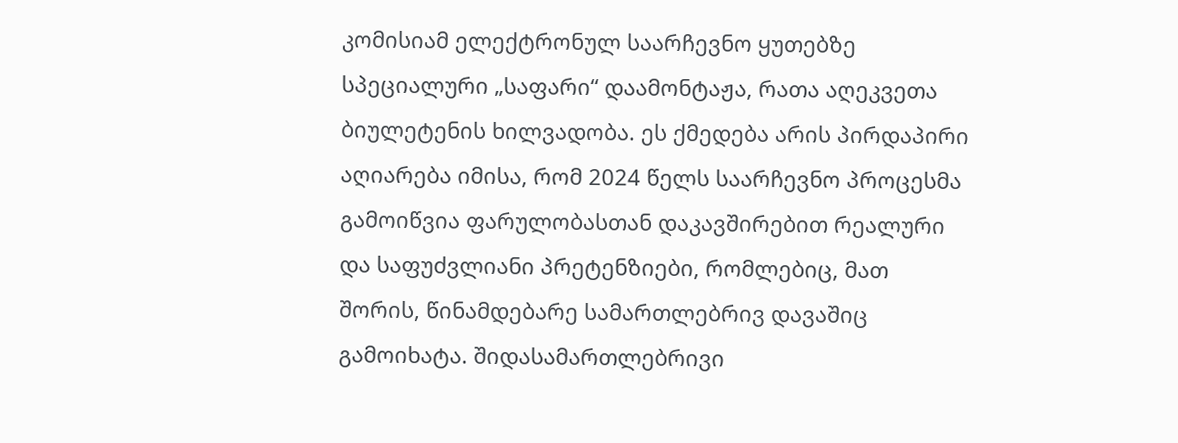კომისიამ ელექტრონულ საარჩევნო ყუთებზე სპეციალური „საფარი“ დაამონტაჟა, რათა აღეკვეთა ბიულეტენის ხილვადობა. ეს ქმედება არის პირდაპირი აღიარება იმისა, რომ 2024 წელს საარჩევნო პროცესმა გამოიწვია ფარულობასთან დაკავშირებით რეალური და საფუძვლიანი პრეტენზიები, რომლებიც, მათ შორის, წინამდებარე სამართლებრივ დავაშიც გამოიხატა. შიდასამართლებრივი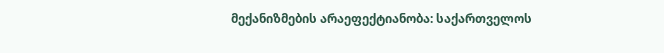მექანიზმების არაეფექტიანობა: საქართველოს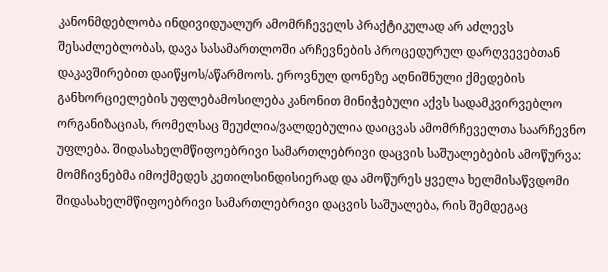კანონმდებლობა ინდივიდუალურ ამომრჩეველს პრაქტიკულად არ აძლევს შესაძლებლობას, დავა სასამართლოში არჩევნების პროცედურულ დარღვევებთან დაკავშირებით დაიწყოს/აწარმოოს. ეროვნულ დონეზე აღნიშნული ქმედების განხორციელების უფლებამოსილება კანონით მინიჭებული აქვს სადამკვირვებლო ორგანიზაციას, რომელსაც შეუძლია/ვალდებულია დაიცვას ამომრჩეველთა საარჩევნო უფლება. შიდასახელმწიფოებრივი სამართლებრივი დაცვის საშუალებების ამოწურვა: მომჩივნებმა იმოქმედეს კეთილსინდისიერად და ამოწურეს ყველა ხელმისაწვდომი შიდასახელმწიფოებრივი სამართლებრივი დაცვის საშუალება, რის შემდეგაც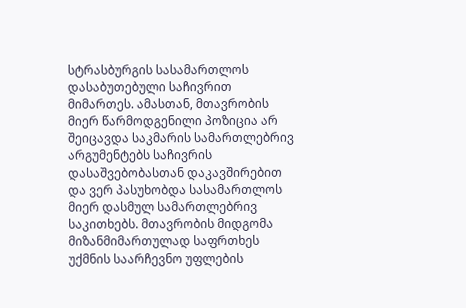სტრასბურგის სასამართლოს დასაბუთებული საჩივრით მიმართეს. ამასთან, მთავრობის მიერ წარმოდგენილი პოზიცია არ შეიცავდა საკმარის სამართლებრივ არგუმენტებს საჩივრის დასაშვებობასთან დაკავშირებით და ვერ პასუხობდა სასამართლოს მიერ დასმულ სამართლებრივ საკითხებს. მთავრობის მიდგომა მიზანმიმართულად საფრთხეს უქმნის საარჩევნო უფლების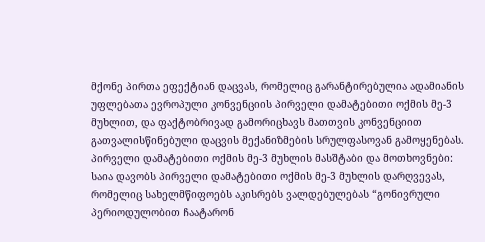მქონე პირთა ეფექტიან დაცვას, რომელიც გარანტირებულია ადამიანის უფლებათა ევროპული კონვენციის პირველი დამატებითი ოქმის მე-3 მუხლით, და ფაქტობრივად გამორიცხავს მათთვის კონვენციით გათვალისწინებული დაცვის მექანიზმების სრულფასოვან გამოყენებას. პირველი დამატებითი ოქმის მე-3 მუხლის მასშტაბი და მოთხოვნები: საია დავობს პირველი დამატებითი ოქმის მე-3 მუხლის დარღვევას, რომელიც სახელმწიფოებს აკისრებს ვალდებულებას “გონივრული პერიოდულობით ჩაატარონ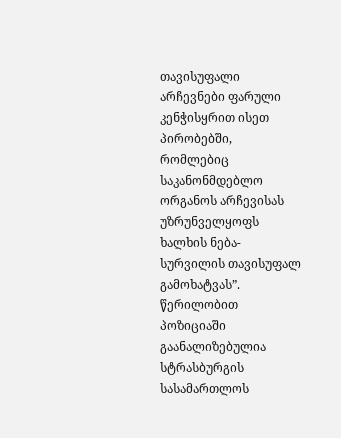თავისუფალი არჩევნები ფარული კენჭისყრით ისეთ პირობებში, რომლებიც საკანონმდებლო ორგანოს არჩევისას უზრუნველყოფს ხალხის ნება-სურვილის თავისუფალ გამოხატვას”. წერილობით პოზიციაში გაანალიზებულია სტრასბურგის სასამართლოს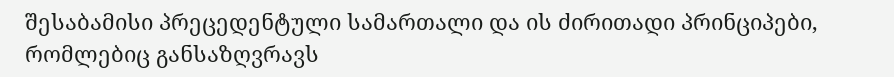შესაბამისი პრეცედენტული სამართალი და ის ძირითადი პრინციპები, რომლებიც განსაზღვრავს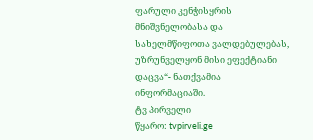ფარული კენჭისყრის მნიშვნელობასა და სახელმწიფოთა ვალდებულებას, უზრუნველყონ მისი ეფექტიანი დაცვა“- ნათქვამია ინფორმაციაში.
ტვ პირველი
წყარო: tvpirveli.ge